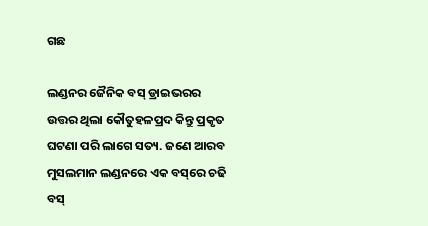ଗଛ

ଲଣ୍ଡନର ଜୈନିକ ବସ୍ ଡ୍ରାଇଭରର ଉତ୍ତର ଥିଲା କୌତୁହଳପ୍ରଦ କିନ୍ତୁ ପ୍ରକୃତ ଘଟଣା ପରି ଲାଗେ ସତ୍ୟ. ଜଣେ ଆରବ ମୁସଲମାନ ଲଣ୍ଡନରେ ଏକ ବସ୍‌ରେ ଚଢି ବସ୍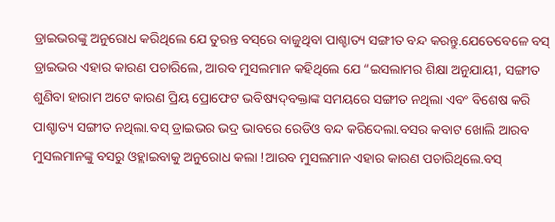ଡ୍ରାଇଭରଙ୍କୁ ଅନୁରୋଧ କରିଥିଲେ ଯେ ତୁରନ୍ତ ବସ୍‌ରେ ବାଜୁଥିବା ପାଶ୍ଚାତ୍ୟ ସଙ୍ଗୀତ ବନ୍ଦ କରନ୍ତୁ.ଯେତେବେଳେ ବସ୍ ଡ୍ରାଇଭର ଏହାର କାରଣ ପଚାରିଲେ, ଆରବ ମୁସଲମାନ କହିଥିଲେ ଯେ “ଇସଲାମର ଶିକ୍ଷା ଅନୁଯାୟୀ, ସଙ୍ଗୀତ ଶୁଣିବା ହାରାମ ଅଟେ କାରଣ ପ୍ରିୟ ପ୍ରୋଫେଟ ଭବିଷ୍ୟ‌ଦ୍‌ବକ୍ତାଙ୍କ ସମୟରେ ସଙ୍ଗୀତ ନଥିଲା ଏବଂ ବିଶେଷ କରି ପାଶ୍ଚାତ୍ୟ ସଙ୍ଗୀତ ନଥିଲା.ବସ୍ ଡ୍ରାଇଭର ଭଦ୍ର ଭାବରେ ରେଡିଓ ବନ୍ଦ କରିଦେଲା.ବସର କବାଟ ଖୋଲି ଆରବ ମୁସଲମାନଙ୍କୁ ବସରୁ ଓହ୍ଲାଇବାକୁ ଅନୁରୋଧ କଲା !ଆରବ ମୁସଲମାନ ଏହାର କାରଣ ପଚାରିଥିଲେ.ବସ୍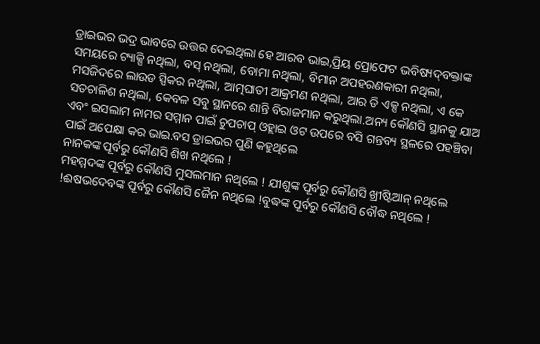ଡ୍ରାଇଭର ଭଦ୍ର ଭାବରେ ଉତ୍ତର ଦେଇଥିଲା ହେ ଆରବ ଭାଇ,ପ୍ରିୟ ପ୍ରୋଫେଟ ଭବିଷ୍ୟ‌ଦ୍‌ବକ୍ତାଙ୍କ ସମୟରେ ଟ୍ୟାକ୍ସି ନଥିଲା, ବସ୍ ନଥିଲା, ବୋମା ନଥିଲା, ବିମାନ ଅପହରଣକାରୀ ନଥିଲା, ମସଜିଦରେ ଲାଉଡ ସ୍ପିକର ନଥିଲା, ଆତ୍ମଘାତୀ ଆକ୍ରମଣ ନଥିଲା, ଆର ଡି ଏକ୍ସ ନଥିଲା, ଏ କେ ସତଚାଳିଶ ନଥିଲା, କେବଳ ସବୁ ସ୍ଥାନରେ ଶାନ୍ତି ବିରାଜମାନ କରୁଥିଲା.ଅନ୍ୟ କୌଣସି ସ୍ଥାନକୁ ଯାଅ ଏବଂ ଇସଲାମ ନାମର ସମ୍ମାନ ପାଇଁ ଚୁପଚାପ୍ ଓହ୍ଲାଇ ଓଟ ଉପରେ ବସି ଗନ୍ତବ୍ୟ ସ୍ଥଳରେ ପହଞ୍ଚିବା ପାଇଁ ଅପେକ୍ଷା କର ଭାଇ.ବସ ଡ୍ରାଇଭର ପୁଣି କହୁଥିଲେ
ନାନକଙ୍କ ପୂର୍ବରୁ କୌଣସି ଶିଖ ନଥିଲେ !
ମହମ୍ମଦଙ୍କ ପୂର୍ବରୁ କୌଣସି ମୁସଲମାନ ନଥିଲେ ! ଯୀଶୁଙ୍କ ପୂର୍ବରୁ କୌଣସି ଖ୍ରୀଷ୍ଟିଆନ୍ ନଥିଲେ !ଈଷଭଦେବଙ୍କ ପୂର୍ବରୁ କୌଣସି ଜୈନ ନଥିଲେ !ବୁଦ୍ଧଙ୍କ ପୂର୍ବରୁ କୌଣସି ବୌଦ୍ଧ ନଥିଲେ !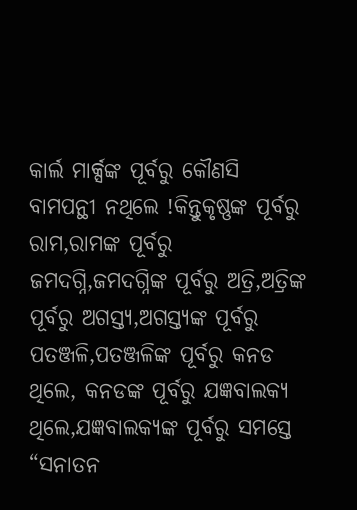କାର୍ଲ ମାର୍କ୍ସଙ୍କ ପୂର୍ବରୁ କୌଣସି ବାମପନ୍ଥୀ ନଥିଲେ !କିନ୍ତୁକୃଷ୍ଣଙ୍କ ପୂର୍ବରୁ ରାମ,ରାମଙ୍କ ପୂର୍ବରୁ ଜମଦଗ୍ନି,ଜମଦଗ୍ନିଙ୍କ ପୂର୍ବରୁ ଅତ୍ରି,ଅତ୍ରିଙ୍କ ପୂର୍ବରୁ ଅଗସ୍ତ୍ୟ,ଅଗସ୍ତ୍ୟଙ୍କ ପୂର୍ବରୁ ପତଞ୍ଜଳି,ପତଞ୍ଜଳିଙ୍କ ପୂର୍ବରୁ କନଡ ଥିଲେ, କନଡଙ୍କ ପୂର୍ବରୁ ଯଜ୍ଞବାଲକ୍ୟ ଥିଲେ,ଯଜ୍ଞବାଲକ୍ୟଙ୍କ ପୂର୍ବରୁ ସମସ୍ତେ “ସନାତନ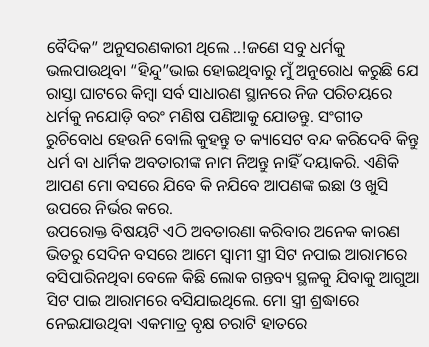ବୈଦିକ” ଅନୁସରଣକାରୀ ଥିଲେ ..!ଜଣେ ସବୁ ଧର୍ମକୁ ଭଲପାଉଥିବା “ହିନ୍ଦୁ”ଭାଇ ହୋଇଥିବାରୁ ମୁଁ ଅନୁରୋଧ କରୁଛି ଯେ ରାସ୍ତା ଘାଟରେ କିମ୍ବା ସର୍ବ ସାଧାରଣ ସ୍ଥାନରେ ନିଜ ପରିଚୟରେ ଧର୍ମକୁ ନଯୋଡ଼ି ବରଂ ମଣିଷ ପଣିଆକୁ ଯୋଡନ୍ତୁ. ସଂଗୀତ ରୁଚିବୋଧ ହେଉନି ବୋଲି କୁହନ୍ତୁ ତ କ୍ୟାସେଟ ବନ୍ଦ କରିଦେବି କିନ୍ତୁ ଧର୍ମ ବା ଧାର୍ମିକ ଅବତାରୀଙ୍କ ନାମ ନିଅନ୍ତୁ ନାହିଁ ଦୟାକରି. ଏଣିକି ଆପଣ ମୋ ବସରେ ଯିବେ କି ନଯିବେ ଆପଣଙ୍କ ଇଛା ଓ ଖୁସି ଉପରେ ନିର୍ଭର କରେ.
ଉପରୋକ୍ତ ବିଷୟଟି ଏଠି ଅବତାରଣା କରିବାର ଅନେକ କାରଣ ଭିତରୁ ସେଦିନ ବସରେ ଆମେ ସ୍ୱାମୀ ସ୍ତ୍ରୀ ସିଟ ନପାଇ ଆରାମରେ ବସିପାରିନଥିବା ବେଳେ କିଛି ଲୋକ ଗନ୍ତବ୍ୟ ସ୍ଥଳକୁ ଯିବାକୁ ଆଗୁଆ ସିଟ ପାଇ ଆରାମରେ ବସିଯାଇଥିଲେ. ମୋ ସ୍ତ୍ରୀ ଶ୍ରଦ୍ଧାରେ ନେଇଯାଉଥିବା ଏକମାତ୍ର ବୃକ୍ଷ ଚରାଟି ହାତରେ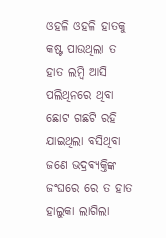ଓହଳି ଓହଳି ହାତକୁ କଷ୍ଟ ପାଉଥିଲା ତ ହାତ ଲମ୍ବି ଆସି ପଲିଥିନରେ ଥିବା ଛୋଟ ଗଛଟି ରହି ଯାଇଥିଲା ବସିଥିବା ଜଣେ ଭଦ୍ରଵ୍ୟକ୍ତିଙ୍କ ଜଂଘରେ ରେ ତ ହାତ ହାଲୁକା ଲାଗିଲା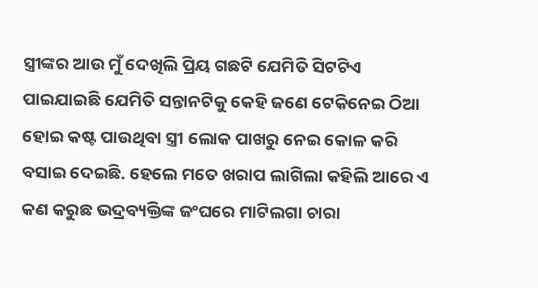ସ୍ତ୍ରୀଙ୍କର ଆଉ ମୁଁ ଦେଖିଲି ପ୍ରିୟ ଗଛଟି ଯେମିତି ସିଟଟିଏ ପାଇଯାଇଛି ଯେମିତି ସନ୍ତାନଟିକୁ କେହି ଜଣେ ଟେକିନେଇ ଠିଆ ହୋଇ କଷ୍ଟ ପାଉଥିବା ସ୍ତ୍ରୀ ଲୋକ ପାଖରୁ ନେଇ କୋଳ କରି ବସାଇ ଦେଇଛି. ହେଲେ ମତେ ଖରାପ ଲାଗିଲା କହିଲି ଆରେ ଏ କଣ କରୁଛ ଭଦ୍ରବ୍ୟକ୍ତିଙ୍କ ଜଂଘରେ ମାଟିଲଗା ଚାରା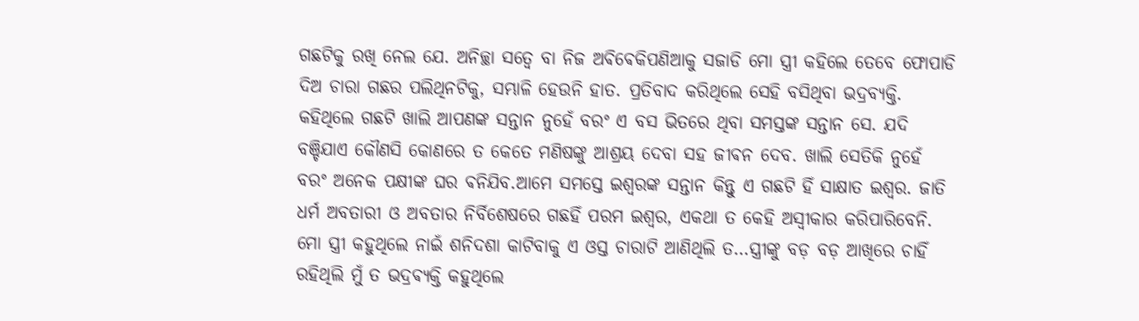ଗଛଟିକୁ ରଖି ନେଲ ଯେ. ଅନିଚ୍ଛା ସତ୍ୱେ ବା ନିଜ ଅଵିଵେକିପଣିଆକୁ ସଜାଡି ମୋ ସ୍ତ୍ରୀ କହିଲେ ତେବେ ଫୋପାଡି ଦିଅ ଚାରା ଗଛର ପଲିଥିନଟିକୁ, ସମ୍ଭାଳି ହେଉନି ହାତ. ପ୍ରତିବାଦ କରିଥିଲେ ସେହି ବସିଥିବା ଭଦ୍ରବ୍ୟକ୍ତି. କହିଥିଲେ ଗଛଟି ଖାଲି ଆପଣଙ୍କ ସନ୍ତାନ ନୁହେଁ ବରଂ ଏ ବସ ଭିତରେ ଥିବା ସମସ୍ତଙ୍କ ସନ୍ତାନ ସେ. ଯଦି ବଞ୍ଚିଯାଏ କୌଣସି କୋଣରେ ତ କେତେ ମଣିଷଙ୍କୁ ଆଶ୍ରୟ ଦେବା ସହ ଜୀଵନ ଦେବ. ଖାଲି ସେତିକି ନୁହେଁ ବରଂ ଅନେକ ପକ୍ଷୀଙ୍କ ଘର ଵନିଯିବ.ଆମେ ସମସ୍ତେ ଇଶ୍ୱରଙ୍କ ସନ୍ତାନ କିନ୍ତୁ ଏ ଗଛଟି ହିଁ ସାକ୍ଷାତ ଇଶ୍ୱର. ଜାତି ଧର୍ମ ଅବତାରୀ ଓ ଅବତାର ନିର୍ବିଶେଷରେ ଗଛହିଁ ପରମ ଇଶ୍ୱର, ଏକଥା ତ କେହି ଅସ୍ବୀକାର କରିପାରିବେନି. ମୋ ସ୍ତ୍ରୀ କହୁଥିଲେ ନାଇଁ ଶନିଦଶା କାଟିବାକୁ ଏ ଓସ୍ତ ଚାରାଟି ଆଣିଥିଲି ତ…ସ୍ତ୍ରୀଙ୍କୁ ବଡ଼ ବଡ଼ ଆଖିରେ ଚାହିଁ ରହିଥିଲି ମୁଁ ତ ଭଦ୍ରଵ୍ୟକ୍ତି କହୁଥିଲେ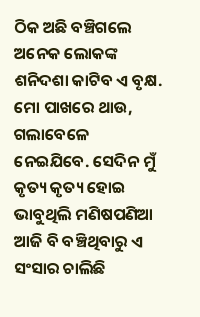ଠିକ ଅଛି ବଞ୍ଚିଗଲେ ଅନେକ ଲୋକଙ୍କ ଶନିଦଶା କାଟିବ ଏ ବୃକ୍ଷ. ମୋ ପାଖରେ ଥାଉ, ଗଲାବେଳେ ନେଇଯିବେ. ସେଦିନ ମୁଁ କୃତ୍ୟ କୃତ୍ୟ ହୋଇ ଭାବୁଥିଲି ମଣିଷପଣିଆ ଆଜି ବି ବଞ୍ଚିଥିବାରୁ ଏ ସଂସାର ଚାଲିଛି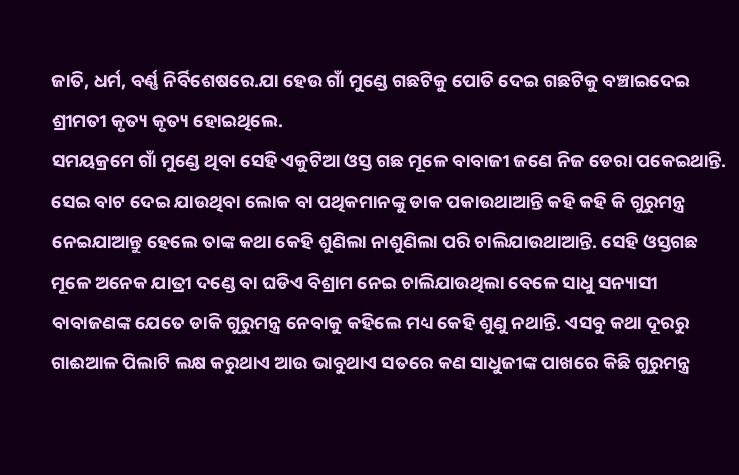ଜାତି, ଧର୍ମ, ବର୍ଣ୍ଣ ନିର୍ବିଶେଷରେ.ଯା ହେଉ ଗାଁ ମୁଣ୍ଡେ ଗଛଟିକୁ ପୋତି ଦେଇ ଗଛଟିକୁ ବଞ୍ଚାଇଦେଇ ଶ୍ରୀମତୀ କୃତ୍ୟ କୃତ୍ୟ ହୋଇଥିଲେ.
ସମୟକ୍ରମେ ଗାଁ ମୁଣ୍ଡେ ଥିବା ସେହି ଏକୁଟିଆ ଓସ୍ତ ଗଛ ମୂଳେ ବାବାଜୀ ଜଣେ ନିଜ ଡେରା ପକେଇଥାନ୍ତି. ସେଇ ବାଟ ଦେଇ ଯାଉଥିବା ଲୋକ ବା ପଥିକମାନଙ୍କୁ ଡାକ ପକାଉଥାଆନ୍ତି କହି କହି କି ଗୁରୁମନ୍ତ୍ର ନେଇଯାଆନ୍ତୁ ହେଲେ ତାଙ୍କ କଥା କେହି ଶୁଣିଲା ନାଶୁଣିଲା ପରି ଚାଲିଯାଉଥାଆନ୍ତି. ସେହି ଓସ୍ତଗଛ ମୂଳେ ଅନେକ ଯାତ୍ରୀ ଦଣ୍ଡେ ବା ଘଡିଏ ବିଶ୍ରାମ ନେଇ ଚାଲିଯାଉଥିଲା ବେଳେ ସାଧୁ ସନ୍ୟାସୀ ବାବାଜଣଙ୍କ ଯେତେ ଡାକି ଗୁରୁମନ୍ତ୍ର ନେବାକୁ କହିଲେ ମଧ୍ୟ କେହି ଶୁଣୁ ନଥାନ୍ତି. ଏସବୁ କଥା ଦୂରରୁ ଗାଈଆଳ ପିଲାଟି ଲକ୍ଷ କରୁଥାଏ ଆଉ ଭାବୁଥାଏ ସତରେ କଣ ସାଧୁଜୀଙ୍କ ପାଖରେ କିଛି ଗୁରୁମନ୍ତ୍ର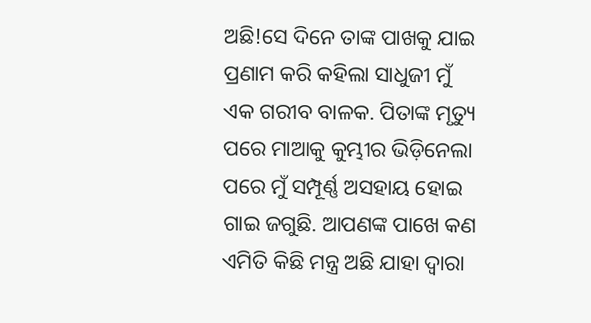ଅଛି!ସେ ଦିନେ ତାଙ୍କ ପାଖକୁ ଯାଇ ପ୍ରଣାମ କରି କହିଲା ସାଧୁଜୀ ମୁଁ ଏକ ଗରୀବ ବାଳକ. ପିତାଙ୍କ ମୃତ୍ୟୁ ପରେ ମାଆକୁ କୁମ୍ଭୀର ଭିଡ଼ିନେଲା ପରେ ମୁଁ ସମ୍ପୂର୍ଣ୍ଣ ଅସହାୟ ହୋଇ ଗାଇ ଜଗୁଛି. ଆପଣଙ୍କ ପାଖେ କଣ ଏମିତି କିଛି ମନ୍ତ୍ର ଅଛି ଯାହା ଦ୍ୱାରା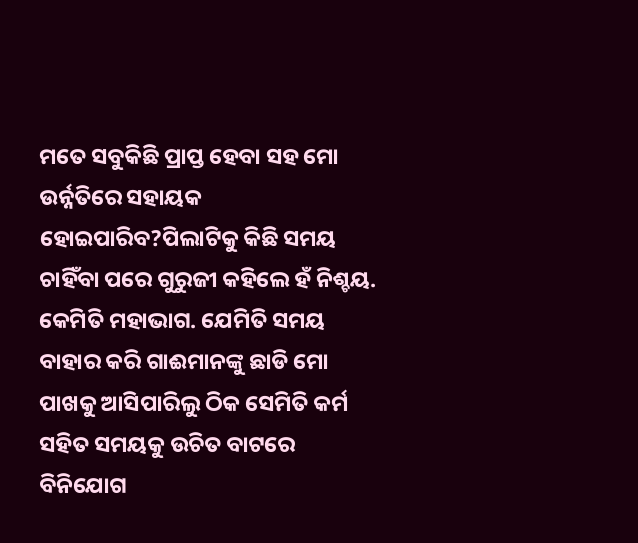ମତେ ସବୁକିଛି ପ୍ରାପ୍ତ ହେବା ସହ ମୋ ଉର୍ନ୍ନତିରେ ସହାୟକ ହୋଇପାରିବ?ପିଲାଟିକୁ କିଛି ସମୟ ଚାହିଁବା ପରେ ଗୁରୁଜୀ କହିଲେ ହଁ ନିଶ୍ଚୟ. କେମିତି ମହାଭାଗ. ଯେମିତି ସମୟ ବାହାର କରି ଗାଈମାନଙ୍କୁ ଛାଡି ମୋ ପାଖକୁ ଆସିପାରିଲୁ ଠିକ ସେମିତି କର୍ମ ସହିତ ସମୟକୁ ଉଚିତ ବାଟରେ ବିନିଯୋଗ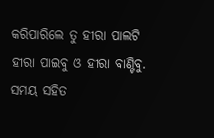କରିପାରିଲେ ତୁ ହୀରା ପାଲଟି ହୀରା ପାଇବୁ ଓ ହୀରା ବାଣ୍ଟିବୁ. ସମୟ ସହିତ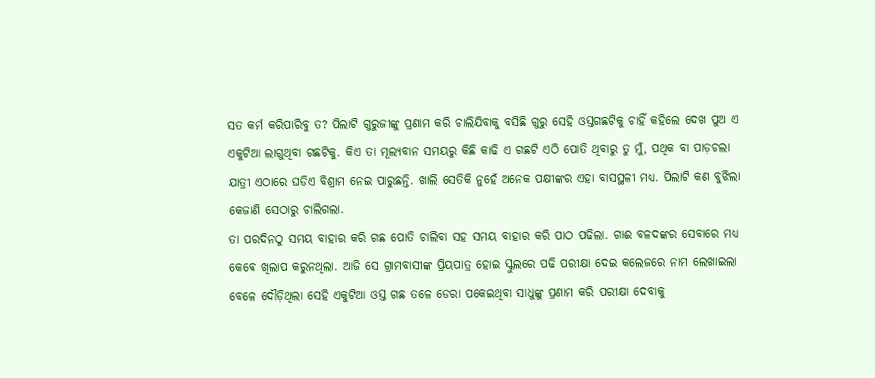ସତ କର୍ମ କରିପାରିବୁ ତ? ପିଲାଟି ଗୁରୁଜୀଙ୍କୁ ପ୍ରଣାମ କରି ଚାଲିଯିବାକୁ ବସିଛି ଗୁରୁ ସେହି ଓସ୍ତଗଛଟିକୁ ଚାହିଁ କହିଲେ ଦେଖ ପୁଅ ଏ ଏକୁଟିଆ ଲାଗୁଥିବା ଗଛଟିକୁ. କିଏ ତା ମୂଲ୍ୟବାନ ସମୟରୁ କିଛି କାଢି ଏ ଗଛଟି ଏଠି ପୋତି ଥିବାରୁ ତୁ ମୁଁ, ପଥିକ ବା ପାଡ଼ଚଲା ଯାତ୍ରୀ ଏଠାରେ ଘଡିଏ ବିଶ୍ରାମ ନେଇ ପାରୁଛନ୍ତି. ଖାଲି ସେତିକି ନୁହେଁ ଅନେକ ପକ୍ଷୀଙ୍କର ଏହା ବାସସ୍ଥଳୀ ମଧ୍ୟ. ପିଲାଟି କଣ ବୁଝିଲା କେଜାଣି ସେଠାରୁ ଚାଲିଗଲା.
ତା ପରଦିନଠୁ ସମୟ ବାହାର କରି ଗଛ ପୋତି ଚାଲିବା ସହ ସମୟ ବାହାର କରି ପାଠ ପଢିଲା. ଗାଈ ବଳଦଙ୍କର ସେବାରେ ମଧ୍ୟ କେଵେ ଖିଲାପ କରୁନଥିଲା. ଆଜି ସେ ଗ୍ରାମବାସୀଙ୍କ ପ୍ରିୟପାତ୍ର ହୋଇ ସ୍କୁଲରେ ପଢି ପରୀକ୍ଷା ଦେଇ କଲେଜରେ ନାମ ଲେଖାଇଲା ବେଳେ ଦୌଡ଼ିଥିଲା ସେହି ଏକୁଟିଆ ଓସ୍ତ ଗଛ ତଳେ ଡେରା ପକେଇଥିବା ସାଧୁଙ୍କୁ ପ୍ରଣାମ କରି ପରୀକ୍ଷା ଦେବାକୁ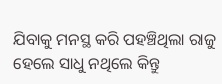ଯିବାକୁ ମନସ୍ଥ କରି ପହଞ୍ଚିଥିଲା ରାଜୁ ହେଲେ ସାଧୁ ନଥିଲେ କିନ୍ତୁ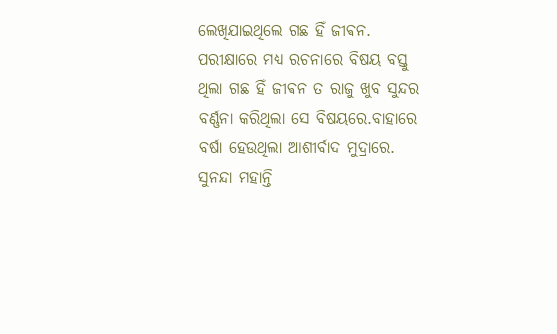ଲେଖିଯାଇଥିଲେ ଗଛ ହିଁ ଜୀଵନ. ପରୀକ୍ଷାରେ ମଧ୍ୟ ରଚନାରେ ବିଷୟ ବସ୍ତୁ ଥିଲା ଗଛ ହିଁ ଜୀଵନ ତ ରାଜୁ ଖୁବ ସୁନ୍ଦର ବର୍ଣ୍ଣନା କରିଥିଲା ସେ ବିଷୟରେ.ବାହାରେ ବର୍ଷା ହେଉଥିଲା ଆଶୀର୍ବାଦ ମୁଦ୍ରାରେ.
ସୁନନ୍ଦା ମହାନ୍ତି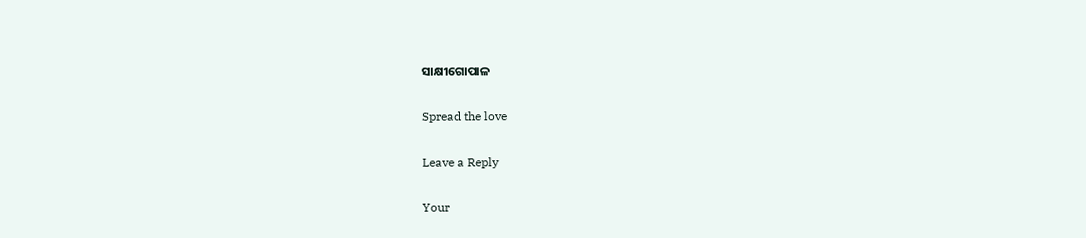ସାକ୍ଷୀଗୋପାଳ

Spread the love

Leave a Reply

Your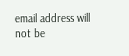email address will not be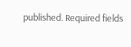published. Required fields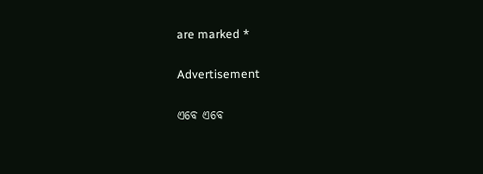are marked *

Advertisement

ଏବେ ଏବେ